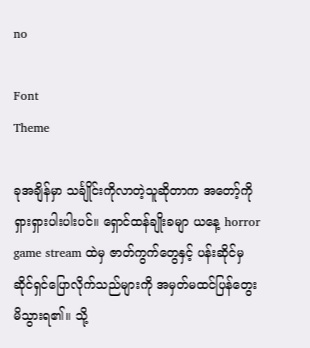no

Font
Theme

ခုအချိန်မှာ သင်္ချိုင်းကိုလာတဲ့သူဆိုတာက အတော့်ကိုရှားရှားပါးပါးပင်။ ရှောင်ထန်ချိုးခမျာ ယနေ့ horror game stream ထဲမှ ဇာတ်ကွက်တွေနှင့် ပန်းဆိုင်မှဆိုင်ရှင်ပြောလိုက်သည်များကို အမှတ်မထင်ပြန်တွေးမိသွားရ၏။ သို့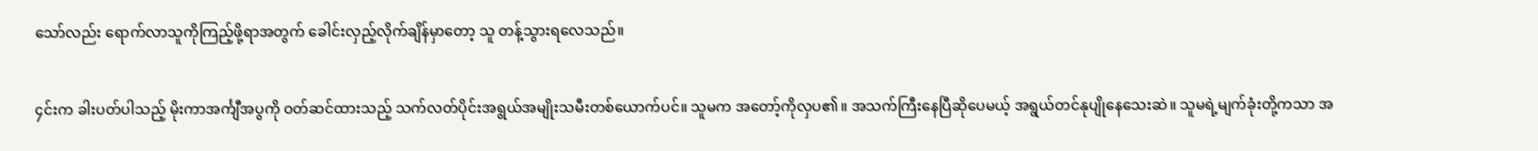သော်လည်း ရောက်လာသူကိုကြည့်ဖို့ရာအတွက် ခေါင်းလှည့်လိုက်ချိန်မှာတော့ သူ တန့်သွားရလေသည်။

၄င်းက ခါးပတ်ပါသည့် မိုးကာအင်္ကျီအပွကို ဝတ်ဆင်ထားသည့် သက်လတ်ပိုင်းအရွယ်အမျိုးသမီးတစ်ယောက်ပင်။ သူမက အတော့်ကိုလှပ၏။ အသက်ကြီးနေပြီဆိုပေမယ့် အရွယ်တင်နုပျိုနေသေးဆဲ။ သူမရဲ့မျက်ခုံးတို့ကသာ အ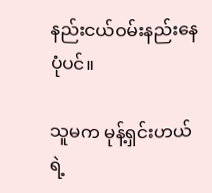နည်းငယ်ဝမ်းနည်းနေပုံပင်။

သူမက မုန့်ရှင်းဟယ်ရဲ့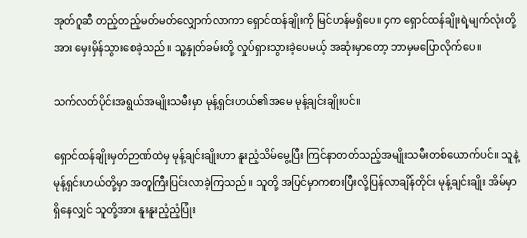အုတ်ဂူဆီ တည့်တည့်မတ်မတ်လျှောက်လာကာ ရှောင်ထန်ချိုးကို မြင်ဟန်မရှိပေ။ ၄က ရှောင်ထန်ချိုးရဲ့မျက်လုံးတို့အား မှေးမှိန်သွားစေခဲ့သည်။ သူ့နှုတ်ခမ်းတို့ လှုပ်ရှားသွားခဲ့ပေမယ့် အဆုံးမှာတော့ ဘာမှမပြောလိုက်‌ပေ။

သက်လတ်ပိုင်းအရွယ်အမျိုးသမီးမှာ မုန့်ရှင်းဟယ်၏အမေ မုန့်ချင်းချိုးပင်။

ရှောင်ထန်ချိုးမှတ်ဉာဏ်ထဲမှ မုန့်ချင်းချိုးဟာ နူးညံ့သိမ်မွေ့ပြီး ကြင်နာတတ်သည့်အမျိုးသမီးတစ်ယောက်ပင်။ သူနဲ့ မုန့်ရှင်းဟယ်တို့မှာ အတူကြီးပြင်းလာခဲ့ကြသည်။ သူတို့ အပြင်မှာကစားပြီးလို့ပြန်လာချိန်တိုင်း မုန့်ချင်းချိုး အိမ်မှာရှိနေလျှင် သူတို့အား နူးနူးညံ့ညံ့ပြုံး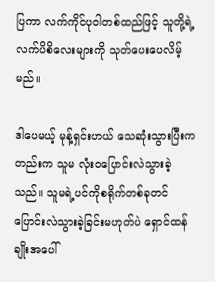ပြကာ လက်ကိုင်ပုဝါတစ်ထည်ဖြင့် သူတို့ရဲ့လက်ပိစိလေးများကို သုတ်ပေးပေလိမ့်မည်။

ဒါပေမယ့် မုန့်ရှင်းဟယ် သေဆုံးသွားပြီးကတည်းက သူမ လုံးဝပြောင်းလဲသွားခဲ့သည်။ သူမရဲ့ပင်ကိုစရိုက်တစ်ခုတင် ပြောင်းလဲသွားခဲ့ခြင်းမဟုတ်ပဲ ရှောင်ထန်ချိုးအပေါ်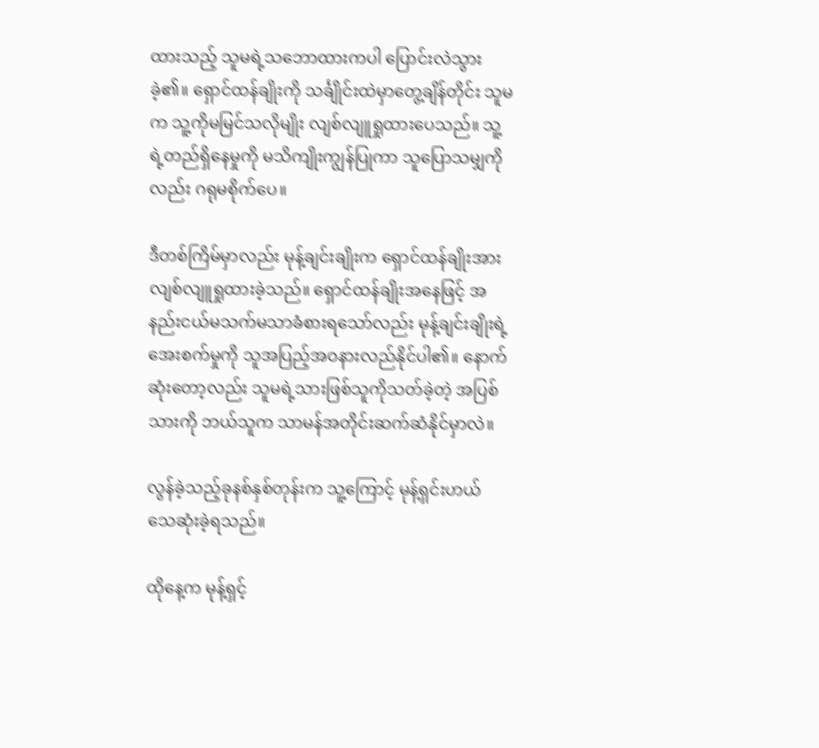ထားသည့် သူမရဲ့သဘောထားကပါ ပြောင်းလဲသွားခဲ့၏။ ရှောင်ထန်ချိုးကို သင်္ချိုင်းထဲမှာတွေ့ချိန်တိုင်း သူမက သူ့ကိုမမြင်သလိုမျိုး လျစ်လျူရှုထားပေသည်။ သူ့ရဲ့တည်ရှိနေမှုကို မသိကျိုးကျွန်ပြုကာ သူပြောသမျှကိုလည်း ဂရုမစိုက်ပေ။

ဒီတစ်ကြိမ်မှာလည်း မုန့်ချင်းချိုးက ရှောင်ထန်ချိုးအား လျစ်လျူရှုထားခဲ့သည်။ ရှောင်ထန်ချိုးအနေဖြင့် အနည်းငယ်မသက်မသာခံစားရသော်လည်း မုန့်ချင်းချိုးရဲ့အေးစက်မှုကို သူအပြည့်အဝနားလည်နိုင်ပါ၏။ နောက်ဆုံးတော့လည်း သူမရဲ့သားဖြစ်သူကိုသတ်ခဲ့တဲ့ အပြစ်သားကို ဘယ်သူက သာမန်အတိုင်းဆက်ဆံနိုင်မှာလဲ။

လွန်ခဲ့သည့်ခုနစ်နှစ်တုန်းက သူ့ကြောင့် မုန့်ရှင်းဟယ် သေဆုံးခဲ့ရသည်။

ထိုနေ့က မုန့်ရှင့်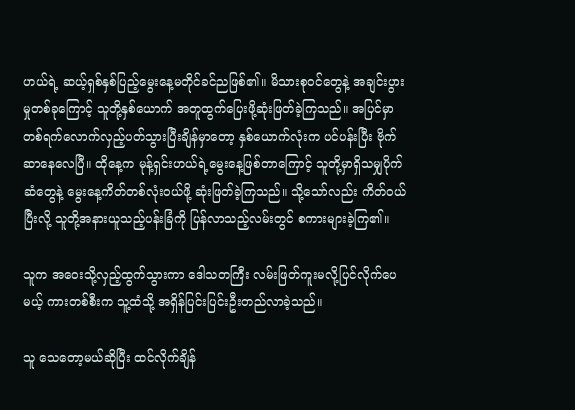ဟယ်ရဲ့ ဆယ့်ရှစ်နှစ်ပြည့်မွေးနေ့မတိုင်ခင်ညဖြစ်၏။ မိသားစုဝင်တွေနဲ့ အချင်းပွားမှုတစ်ခုကြောင့် သူတို့နှစ်ယောက် အတူထွက်ပြေးဖို့ဆုံးဖြတ်ခဲ့ကြသည်။ အပြင်မှာ တစ်ရက်လောက်လှည့်ပတ်သွားပြီးချိန်မှာတော့ နှစ်ယောက်လုံးက ပင်ပန်းပြီး ဗိုက်ဆာနေလေပြီ။ ထိုနေ့က မုန့်ရှင်းဟယ်ရဲ့မွေးနေ့ဖြစ်တာကြောင့် သူတို့မှာရှိသမျှပိုက်ဆံတွေနဲ့ မွေးနေ့ကိတ်တစ်လုံးဝယ်ဖို့ ဆုံးဖြတ်ခဲ့ကြသည်။ သို့သော်လည်း ကိတ်ဝယ်ပြီးလို့ သူတို့အနားယူသည့်ပန်းခြံကို ပြန်လာသည့်လမ်းတွင် စကားများခဲ့ကြ၏။

သူက အဝေးသို့လှည့်ထွက်သွားကာ ဒေါသတကြီး လမ်းဖြတ်ကူးမလို့ပြင်လိုက်ပေမယ့် ကားတစ်စီးက သူ့ထံသို့ အရှိန်ပြင်းပြင်းဦးတည်လာခဲ့သည်။

သူ သေတော့မယ်ဆိုပြီး ထင်လိုက်ချိန်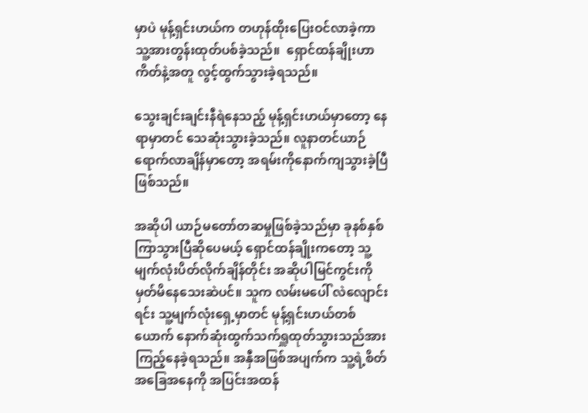မှာပဲ မုန့်ရှင်းဟယ်က တဟုန်ထိုးပြေးဝင်လာခဲ့ကာ သူ့အားတွန်းထုတ်ပစ်ခဲ့သည်။  ရှောင်ထန်ချိုးဟာ ကိတ်နဲ့အတူ လွင့်ထွက်သွားခဲ့ရသည်။

သွေးချင်းချင်းနီရဲနေသည့် မုန့်ရှင်းဟယ်မှာတော့ နေရာမှာတင် သေဆုံးသွားခဲ့သည်။ လူနာတင်ယာဉ်ရောက်လာချိန်မှာတော့ အရမ်းကိုနောက်ကျသွားခဲ့ပြီ ဖြစ်သည်။

အဆိုပါ ယာဉ်မတော်တဆမှုဖြစ်ခဲ့သည်မှာ ခုနစ်နှစ်ကြာသွားပြီဆိုပေမယ့် ရှောင်ထန်ချိုးကတော့ သူ့မျက်လုံးပိတ်လိုက်ချိန်တိုင်း အဆိုပါမြင်ကွင်းကို မှတ်မိနေသေးဆဲပင်။ သူက လမ်းမပေါ် လဲလျောင်းရင်း သူ့မျက်လုံးရှေ့မှာတင် မုန့်ရှင်းဟယ်တစ်ယောက် နောက်ဆုံးထွက်သက်ရှူထုတ်သွားသည်အား ကြည့်နေခဲ့ရသည်။ အနှီအဖြစ်အပျက်က သူ့ရဲ့စိတ်အခြေအနေကို အပြင်းအထန်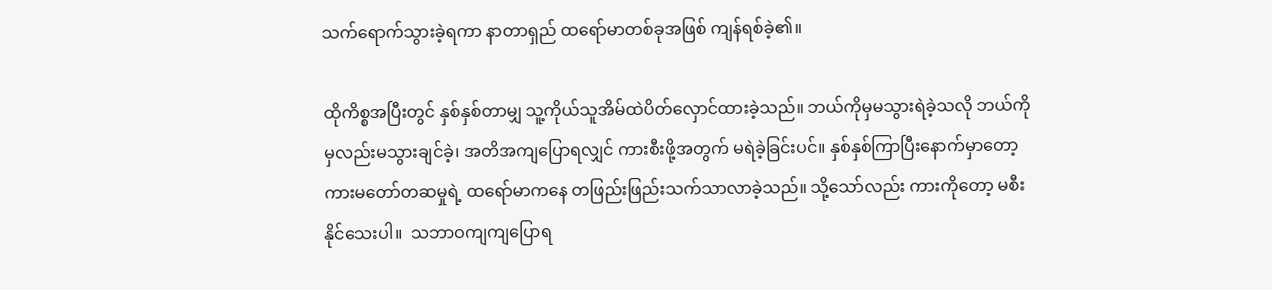သက်ရောက်သွားခဲ့ရကာ နာတာရှည် ထရော်မာတစ်ခုအဖြစ် ကျန်ရစ်ခဲ့၏။

ထိုကိစ္စအပြီးတွင် နှစ်နှစ်တာမျှ သူ့ကိုယ်သူအိမ်ထဲပိတ်လှောင်ထားခဲ့သည်။ ဘယ်ကိုမှမသွားရဲခဲ့သလို ဘယ်ကိုမှလည်းမသွားချင်ခဲ့၊ အတိအကျပြောရလျှင် ကားစီးဖို့အတွက် မရဲခဲ့ခြင်းပင်။ နှစ်နှစ်ကြာပြီးနောက်မှာတော့ ကားမတော်တဆမှုရဲ့ ထရော်မာကနေ တဖြည်းဖြည်းသက်သာလာခဲ့သည်။ သို့သော်လည်း ကားကိုတော့ မစီးနိုင်သေးပါ။  သဘာဝကျကျပြောရ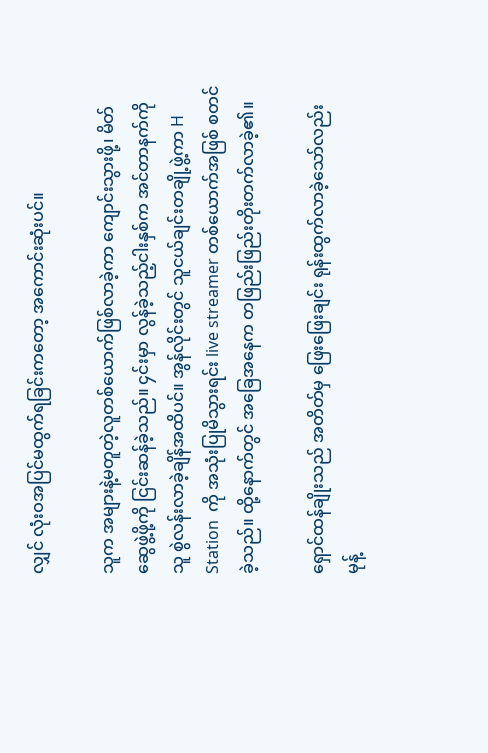လျှင် လုံးဝအပြင်မထွက်ရခြင်းကတော့ အကောင်းဆုံးပင်။

သူက အများနဲ့မတူတဲ့လူတစ်ယောက်ဖြစ်လာခဲ့ကာ ကျောင်းသွားဖို့၊ မိတ်ဆွေဖွဲ့ဖို့ကို ငြင်းဆန်ခဲ့သည်။ ၄င်းမှာ လွန်ခဲ့သည့်ငါးနှစ်က အင်တာနက်ကို သူ စွဲလန်းလာခဲ့ချိန်အထိပင်။ အွန်လိုင်းတွင် သူငယ်ချင်းတချို့ဖွဲ့ကာ H Station  ကို အသုံးပြုမိသွားရင်း live streamer တစ်ယောက်အဖြစ် စတင်ခဲ့သည်။ ထို့နောက်တွင် အခြေအနေက တဖြည်းဖြည်းတိုးတက်လာခဲ့၏။

ရှောင်ထန်ချိုးသည် အတိတ်မှ ဖြေးဖြေးချင်း ရုန်းထွက်လာခဲ့သော်လည်း မုန့်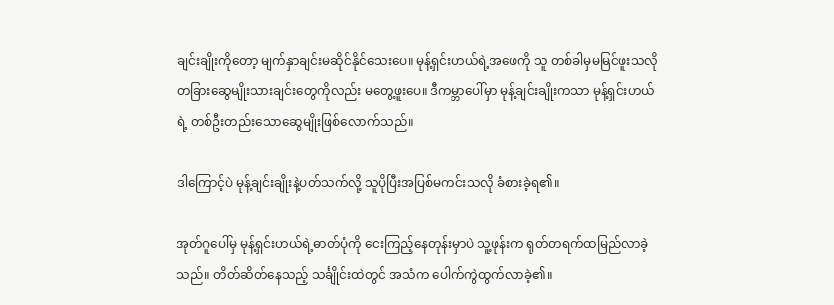ချင်းချိုးကိုတော့ မျက်နှာချင်းမဆိုင်နိုင်သေးပေ။ မုန့်ရှင်းဟယ်ရဲ့အဖေကို သူ တစ်ခါမှမမြင်ဖူးသလို တခြားဆွေမျိုးသားချင်းတွေကိုလည်း မတွေ့ဖူးပေ။ ဒီကမ္ဘာပေါ်မှာ မုန့်ချင်းချိုးကသာ မုန့်ရှင်းဟယ်ရဲ့ တစ်ဦးတည်းသောဆွေမျိုးဖြစ်လောက်သည်။

ဒါကြောင့်ပဲ မုန့်ချင်းချိုးနဲ့ပတ်သက်လို့ သူပိုပြီးအပြစ်မကင်းသလို ခံစားခဲ့ရ၏။

အုတ်ဂူပေါ်မှ မုန့်ရှင်းဟယ်ရဲ့ဓာတ်ပုံကို ‌ငေးကြည့်နေတုန်းမှာပဲ သူ့ဖုန်းက ရုတ်တရက်ထမြည်လာခဲ့သည်။ တိတ်ဆိတ်နေသည့် သင်္ချိုင်းထဲတွင် အသံက ပေါက်ကွဲထွက်လာခဲ့၏။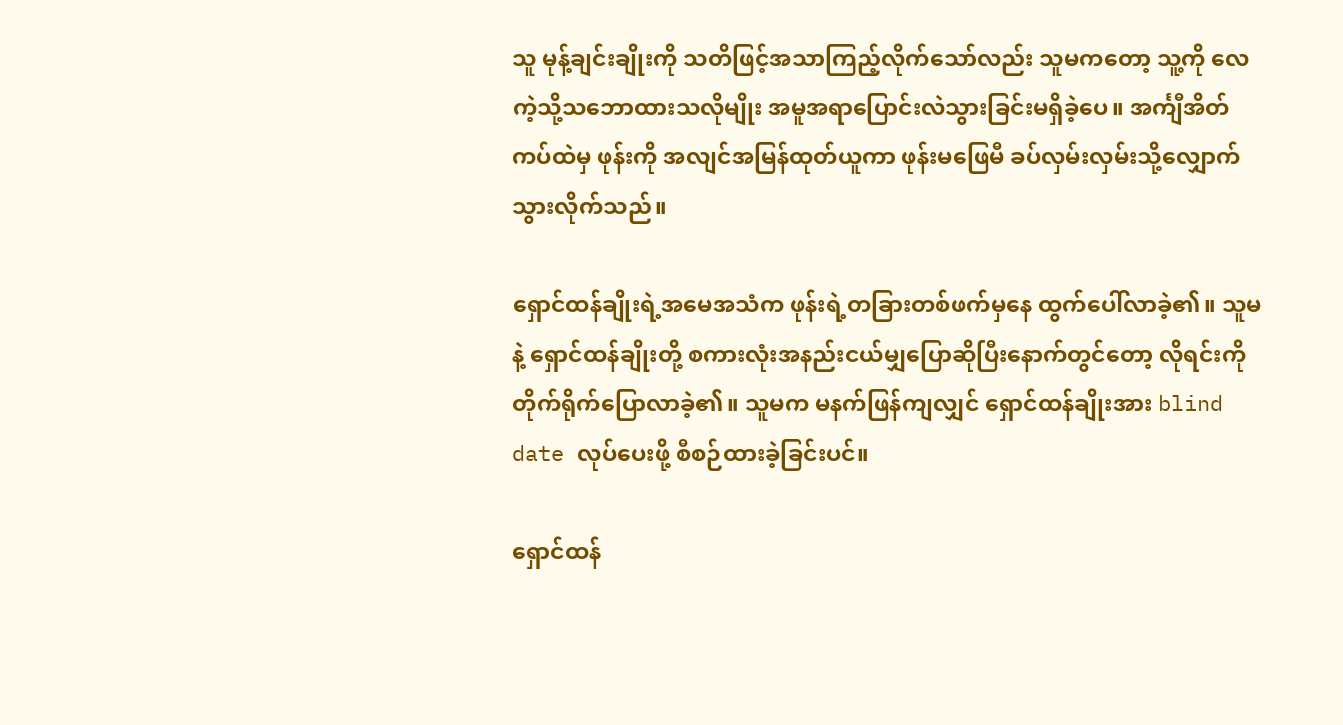သူ မုန့်ချင်းချိုးကို သတိဖြင့်အသာကြည့်လိုက်သော်လည်း သူမကတော့ သူ့ကို လေကဲ့သို့သဘောထားသလိုမျိုး အမူအရာပြောင်းလဲသွားခြင်းမရှိခဲ့ပေ။ အင်္ကျီအိတ်ကပ်ထဲမှ ဖုန်းကို အလျင်အမြန်ထုတ်ယူကာ ဖုန်းမဖြေမီ ခပ်လှမ်းလှမ်းသို့လျှောက်သွားလိုက်သည်။

ရှောင်ထန်ချိုးရဲ့အမေအသံက ဖုန်းရဲ့တခြားတစ်ဖက်မှနေ ထွက်ပေါ်လာခဲ့၏။ သူမနဲ့ ရှောင်ထန်ချိုးတို့ စကားလုံးအနည်းငယ်မျှပြောဆိုပြီးနောက်တွင်တော့ လိုရင်းကို တိုက်ရိုက်ပြောလာခဲ့၏။ သူမက မနက်ဖြန်ကျလျှင် ရှောင်ထန်ချိုးအား blind date လုပ်ပေးဖို့ စီစဉ်ထားခဲ့ခြင်းပင်။

ရှောင်ထန်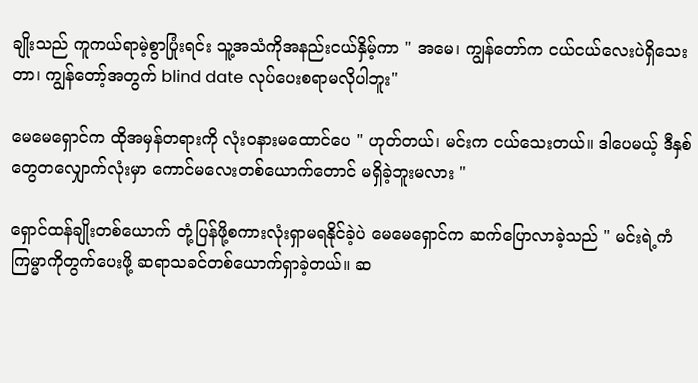ချိုးသည် ကူကယ်ရာမဲ့စွာပြုံးရင်း သူ့အသံကိုအနည်းငယ်နှိမ့်ကာ " အမေ၊ ကျွန်တော်က ငယ်ငယ်လေးပဲရှိသေးတာ၊ ကျွန်တော့်အတွက် blind date လုပ်ပေးစရာမလိုပါဘူး"

မေမေရှောင်က ထိုအမှန်တရားကို လုံးဝနားမထောင်ပေ " ဟုတ်တယ်၊ မင်းက ငယ်သေးတယ်။ ဒါပေမယ့် ဒီနှစ်တွေတလျှောက်လုံးမှာ ကောင်မလေးတစ်ယောက်တောင် မရှိခဲ့ဘူးမလား "

ရှောင်ထန်ချိုးတစ်ယောက် တုံ့ပြန်ဖို့စကားလုံးရှာမရနိုင်ခဲ့ပဲ မေမေရှောင်က ဆက်ပြောလာခဲ့သည် " မင်းရဲ့ကံကြမ္မာကိုတွက်ပေးဖို့ ဆရာသခင်တစ်ယောက်ရှာခဲ့တယ်။ ဆ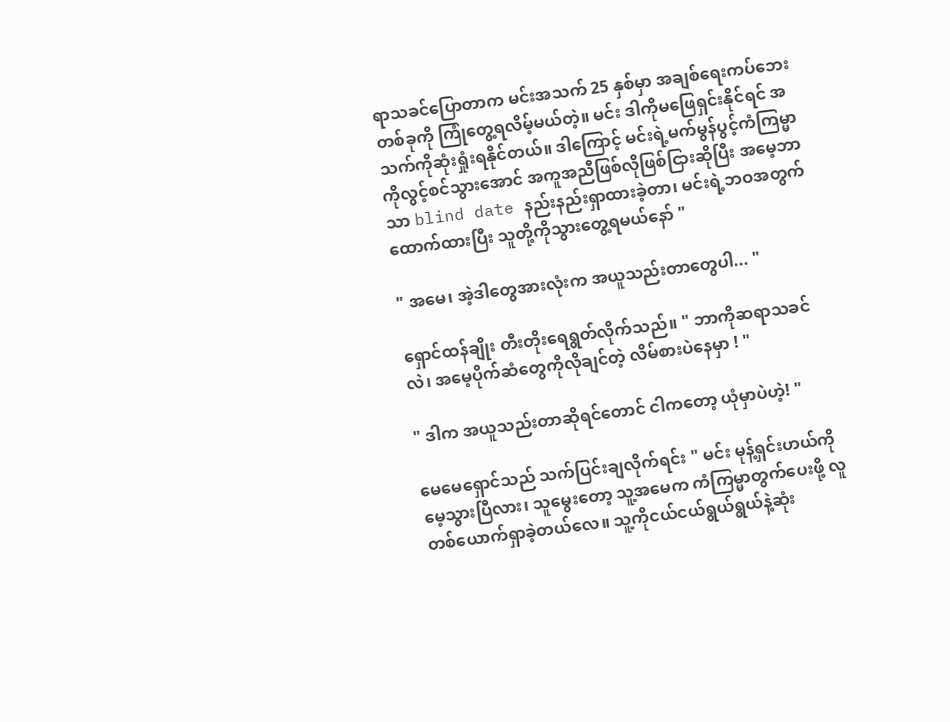ရာသခင်ပြောတာက မင်းအသက် 25 နှစ်မှာ အချစ်ရေးကပ်ဘေးတစ်ခုကို ကြုံတွေ့ရလိမ့်မယ်တဲ့။ မင်း ဒါကိုမဖြေရှင်းနိုင်ရင် အသက်ကိုဆုံးရှုံးရနိုင်တယ်။ ဒါကြောင့် မင်းရဲ့မက်မွန်ပွင့်ကံကြမ္မာကိုလွင့်စင်သွားအောင် အကူအညီဖြစ်လိုဖြစ်ငြားဆိုပြီး အမေ့ဘာသာ blind date နည်းနည်းရှာထားခဲ့တာ၊ မင်းရဲ့ဘဝအတွက်ထောက်ထားပြီး သူတို့ကိုသွားတွေ့ရမယ်နော် "

" အမေ၊ အဲ့ဒါတွေအားလုံးက အယူသည်းတာတွေပါ... "

ရှောင်ထန်ချိုး တီးတိုးရေရွတ်လိုက်သည်။ " ဘာကိုဆရာသခင်လဲ၊ အမေ့ပိုက်ဆံတွေကိုလိုချင်တဲ့ လိမ်စားပဲနေမှာ ! "

" ဒါက အယူသည်းတာဆိုရင်တောင် ငါကတော့ ယုံမှာပဲဟဲ့! "

မေမေရှောင်သည် သက်ပြင်းချလိုက်ရင်း " မင်း မုန့်ရှင်းဟယ်ကို မေ့သွားပြီလား၊ သူမွေးတော့ သူ့အမေက ကံကြမ္မာတွက်ပေးဖို့ လူတစ်ယောက်ရှာခဲ့တယ်လေ။ သူ့ကိုငယ်ငယ်ရွယ်ရွယ်နဲ့ဆုံး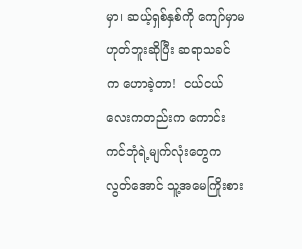မှာ၊ ဆယ့်ရှစ်နှစ်ကို ကျော်မှာမဟုတ်ဘူးဆိုပြီး ဆရာသခင်က ‌ဟောခဲ့တာ!  ငယ်ငယ်လေးကတည်းက ကောင်းကင်ဘုံရဲ့မျက်လုံးတွေကလွတ်အောင် သူ့အမေကြိုးစား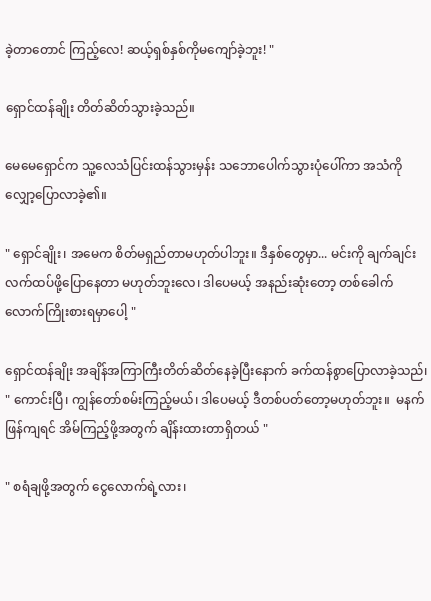ခဲ့တာတောင် ကြည့်လေ! ဆယ့်ရှစ်နှစ်ကိုမကျော်ခဲ့ဘူး! "

ရှောင်ထန်ချိုး တိတ်ဆိတ်သွားခဲ့သည်။

မေမေရှောင်က သူ့လေသံပြင်းထန်သွားမှန်း သဘောပေါက်သွားပုံပေါ်ကာ အသံကိုလျှော့ပြောလာခဲ့၏။

" ရှောင်ချိုး၊ အမေက စိတ်မရှည်တာမဟုတ်ပါဘူး။ ဒီနှစ်တွေမှာ... မင်းကို ချက်ချင်းလက်ထပ်ဖို့ပြောနေတာ မဟုတ်ဘူးလေ၊ ဒါပေမယ့် အနည်းဆုံးတော့ တစ်ခေါက်လောက်ကြိုးစားရမှာပေါ့ "

ရှောင်ထန်ချိုး အချိန်အကြာကြီးတိတ်ဆိတ်နေခဲ့ပြီးနောက် ခက်ထန်စွာပြောလာခဲ့သည်၊ " ကောင်းပြီ၊ ကျွန်တော်စမ်းကြည့်မယ်၊ ဒါပေမယ့် ဒီတစ်ပတ်တော့မဟုတ်ဘူး။  မနက်ဖြန်ကျရင် အိမ်ကြည့်ဖို့အတွက် ချိန်းထားတာရှိတယ် "

" စရံချဖို့အတွက် ငွေလောက်ရဲ့လား၊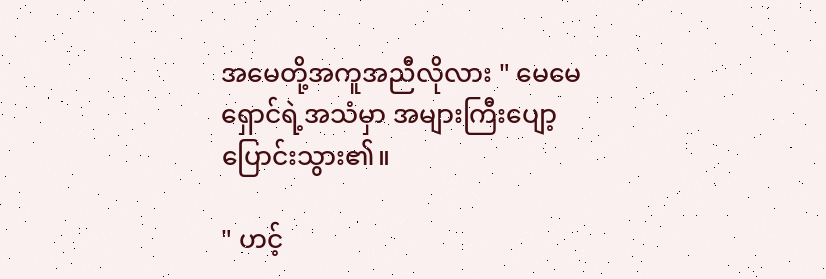အမေတို့အကူအညီလိုလား " မေမေရှောင်ရဲ့အသံမှာ အများကြီးပျော့ပြောင်းသွား၏။

" ဟင့်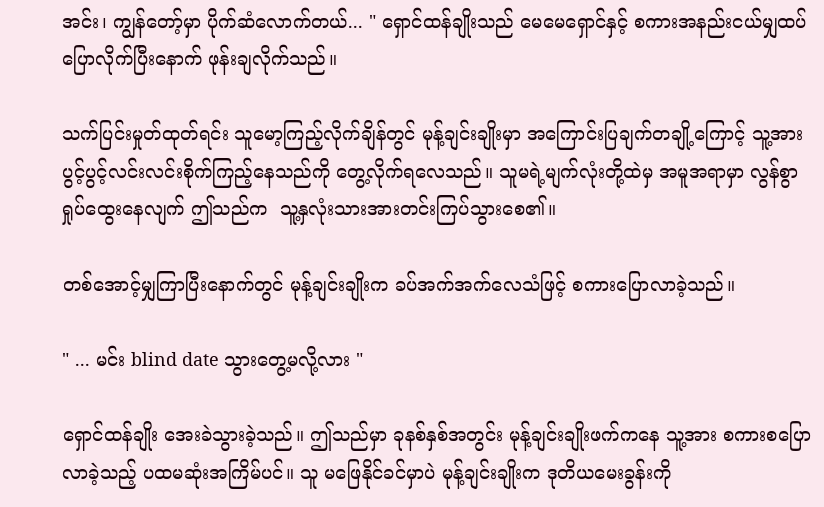အင်း၊ ကျွန်တော့်မှာ ပိုက်ဆံလောက်တယ်... " ရှောင်ထန်ချိုးသည် မေမေရှောင်နှင့် စကားအနည်းငယ်မျှထပ်ပြောလိုက်ပြီးနောက် ဖုန်းချလိုက်သည်။

သက်ပြင်းမှုတ်ထုတ်ရင်း သူမော့ကြည့်လိုက်ချိန်တွင် မုန့်ချင်းချိုးမှာ အကြောင်းပြချက်တချို့ကြောင့် သူ့အားပွင့်ပွင့်လင်းလင်းစိုက်ကြည့်နေသည်ကို တွေ့လိုက်ရလေသည်။ သူမရဲ့မျက်လုံးတို့ထဲမှ အမူအရာမှာ လွန်စွာရှုပ်ထွေးနေလျက် ဤသည်က  သူ့နှလုံးသားအားတင်းကြပ်သွားစေ၏။

တစ်အောင့်မျှကြာပြီးနောက်တွင် မုန့်ချင်းချိုးက ခပ်အက်အက်လေသံဖြင့် စကားပြောလာခဲ့သည်။

" ... မင်း blind date သွားတွေ့မလို့လား "

ရှောင်ထန်ချိုး အေးခဲသွားခဲ့သည်။ ဤသည်မှာ ခုနစ်နှစ်အတွင်း မုန့်ချင်းချိုးဖက်ကနေ သူ့အား စကားစပြောလာခဲ့သည့် ပထမဆုံးအကြိမ်ပင်။ သူ မဖြေနိုင်ခင်မှာပဲ မုန့်ချင်းချိုးက ဒုတိယမေးခွန်းကို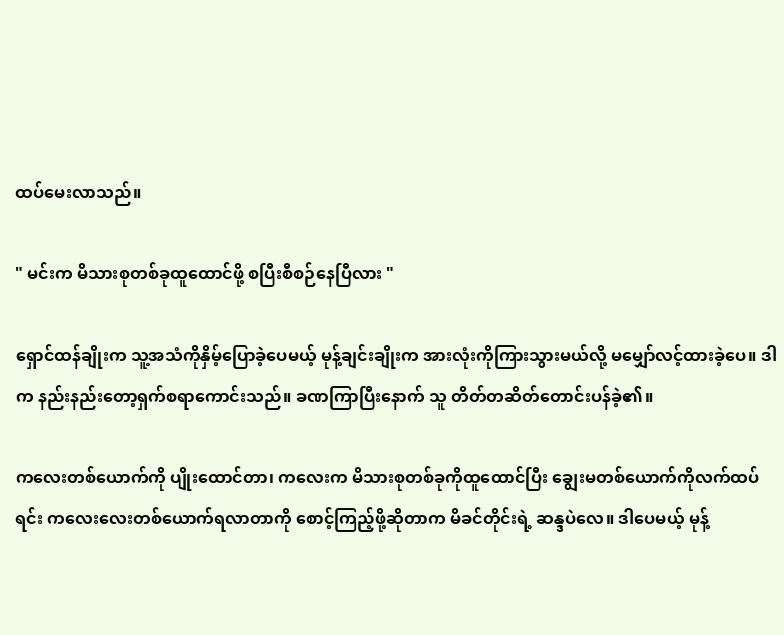ထပ်မေးလာသည်။

" မင်းက မိသားစုတစ်ခုထူထောင်ဖို့ စပြီးစီစဉ်နေပြီလား "

ရှောင်ထန်ချိုးက သူ့အသံကိုနှိမ့်ပြောခဲ့ပေမယ့် မုန့်ချင်းချိုးက အားလုံးကိုကြားသွားမယ်လို့ မမျှော်လင့်ထားခဲ့ပေ။ ဒါက နည်းနည်းတော့ရှက်စရာကောင်းသည်။ ခဏကြာပြီးနောက် သူ တိတ်တဆိတ်တောင်းပန်ခဲ့၏။

ကလေးတစ်ယောက်ကို ပျိုးထောင်တာ၊ ကလေးက မိသားစုတစ်ခုကိုထူထောင်ပြီး ချွေးမတစ်ယောက်ကိုလက်ထပ်ရင်း ကလေးလေးတစ်ယောက်ရလာတာကို စောင့်ကြည့်ဖို့ဆိုတာက မိခင်တိုင်းရဲ့ ဆန္ဒပဲလေ။ ဒါပေမယ့် မုန့်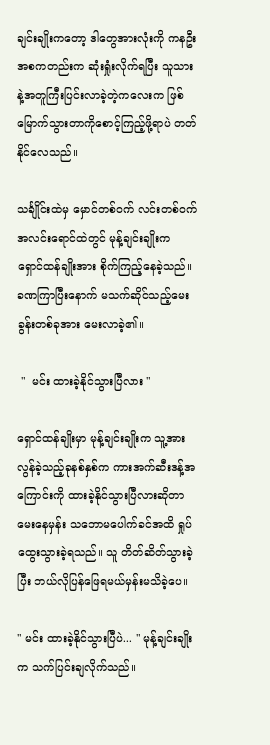ချင်းချိုးကတော့ ဒါတွေအားလုံးကို ကနဦးအစကတည်းက ဆုံးရှုံးလိုက်ရပြီး သူသားနဲ့အတူကြီးပြင်းလာခဲ့တဲ့ကလေးက ဖြစ်မြောက်သွားတာကိုစောင့်ကြည့်ဖို့ရာပဲ တတ်နိုင်လေသည်။

သင်္ချိုင်းထဲမှ မှောင်တစ်ဝက် လင်းတစ်ဝက် အလင်းရောင်ထဲတွင် မုန့်ချင်းချိုးက ရှောင်ထန်ချိုးအား စိုက်ကြည့်နေခဲ့သည်။ ခဏကြာပြီးနောက် မသက်ဆိုင်သည့်မေးခွန်းတစ်ခုအား မေးလာခဲ့၏။

 "  မင်း ထားခဲ့နိုင်သွားပြီလား "

ရှောင်ထန်ချိုးမှာ မုန့်ချင်းချိုးက သူ့အား လွန်ခဲ့သည့်ခုနစ်နှစ်က ကားအက်ဆီးဒန့်အကြောင်းကို ထားခဲ့နိုင်သွားပြီလားဆိုတာ မေးနေမှန်း သဘောမပေါက်ခင်အထိ ရှုပ်ထွေးသွားခဲ့ရသည်။ သူ တိတ်ဆိတ်သွားခဲ့ပြီး ဘယ်လိုပြန်ဖြေရမယ်မှန်းမသိခဲ့ပေ။

" မင်း ထားခဲ့နိုင်သွားပြီပဲ... " မုန့်ချင်းချိုးက သက်ပြင်းချလိုက်သည်။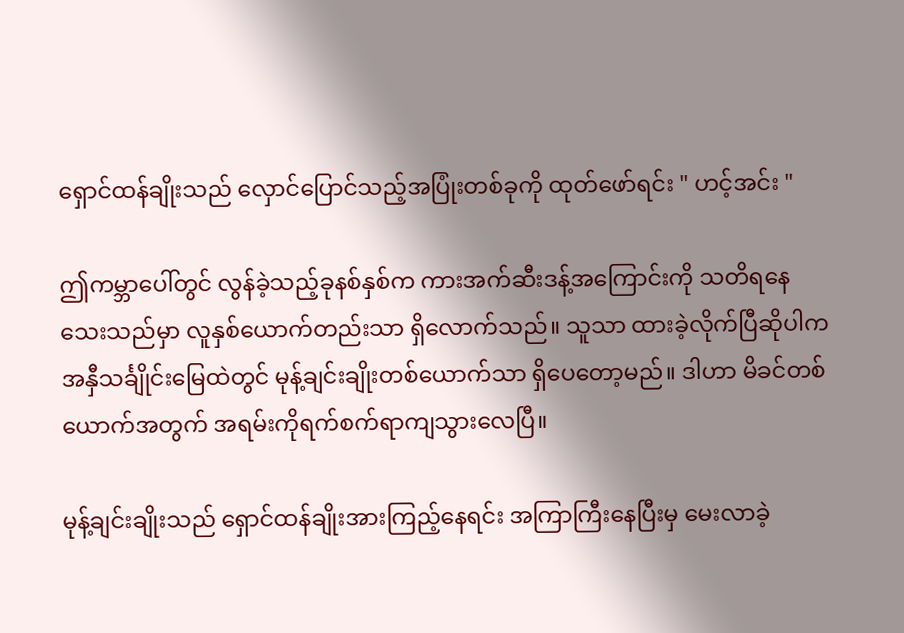ရှောင်ထန်ချိုးသည် လှောင်ပြောင်သည့်အပြုံးတစ်ခုကို ထုတ်ဖော်ရင်း " ဟင့်အင်း "

ဤကမ္ဘာပေါ်တွင် လွန်ခဲ့သည့်ခုနစ်နှစ်က ကားအက်ဆီးဒန့်အကြောင်းကို သတိရနေသေးသည်မှာ လူနှစ်ယောက်တည်းသာ ရှိလောက်သည်။ သူသာ ထားခဲ့လိုက်ပြီဆိုပါက အနှီသင်္ချိုင်းမြေထဲတွင် မုန့်ချင်းချိုးတစ်ယောက်သာ ရှိပေတော့မည်။ ဒါဟာ မိခင်တစ်ယောက်အတွက် အရမ်းကိုရက်စက်ရာကျသွားလေပြီ။

မုန့်ချင်းချိုးသည် ရှောင်ထန်ချိုးအားကြည့်နေရင်း အကြာကြီးနေပြီးမှ မေးလာခဲ့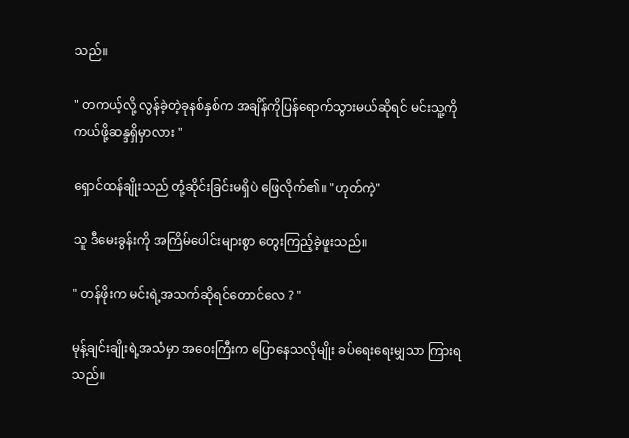သည်။

" တကယ့်လို့ လွန်ခဲ့တဲ့ခုနစ်နှစ်က အချိန်ကိုပြန်ရောက်သွားမယ်ဆိုရင် မင်းသူ့ကိုကယ်ဖို့ဆန္ဒရှိမှာလား "

ရှောင်ထန်ချိုးသည် တုံ့ဆိုင်းခြင်းမရှိပဲ ဖြေလိုက်၏။ "ဟုတ်ကဲ့"

သူ ဒီမေးခွန်းကို အကြိမ်ပေါင်းများစွာ တွေးကြည့်ခဲ့ဖူးသည်။

" တန်ဖိုးက မင်းရဲ့အသက်ဆိုရင်တောင်လေ ? "

မုန့်ချင်းချိုးရဲ့အသံမှာ အဝေးကြီးက ပြောနေသလိုမျိုး ခပ်ရေးရေးမျှသာ ကြားရသည်။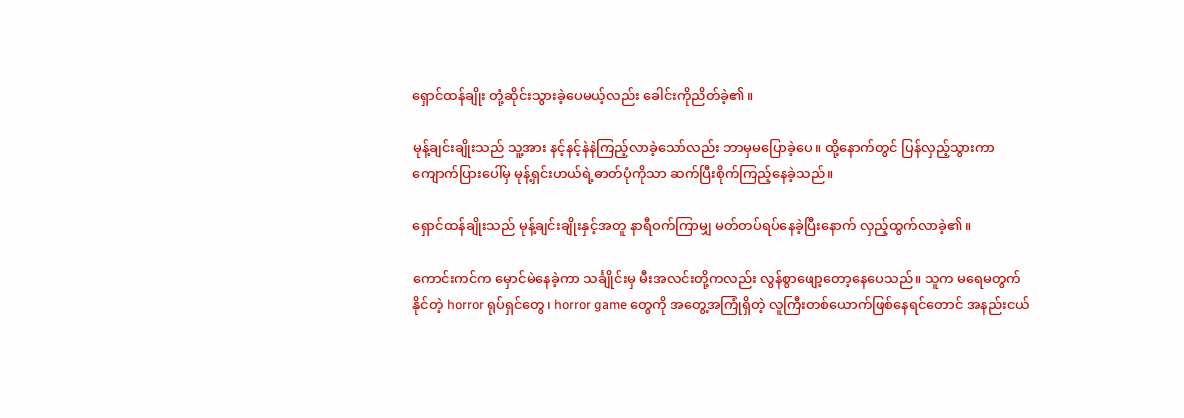ရှောင်ထန်ချိုး တုံ့ဆိုင်းသွားခဲ့ပေမယ့်လည်း ခေါင်းကိုညိတ်ခဲ့၏။

မုန့်ချင်းချိုးသည် သူ့အား နင့်နင့်နဲနဲကြည့်လာခဲ့သော်လည်း ဘာမှမပြောခဲ့ပေ။ ထို့နောက်တွင် ပြန်လှည့်သွားကာ ကျောက်ပြားပေါ်မှ မုန့်ရှင်းဟယ်ရဲ့ဓာတ်ပုံကိုသာ ဆက်ပြီးစိုက်ကြည့်နေခဲ့သည်။

ရှောင်ထန်ချိုးသည် မုန့်ချင်းချိုးနှင့်အတူ နာရီဝက်ကြာမျှ မတ်တပ်ရပ်နေခဲ့ပြီးနောက် လှည့်ထွက်လာခဲ့၏။

ကောင်းကင်က မှောင်မဲနေခဲ့ကာ သင်္ချိုင်းမှ မီးအလင်းတို့ကလည်း လွန်စွာဖျော့တော့နေပေသည်။ သူက မရေမတွက်နိုင်တဲ့ horror ရုပ်ရှင်တွေ၊ horror game တွေကို အတွေ့အကြုံရှိ‌တဲ့ လူကြီးတစ်ယောက်ဖြစ်နေရင်တောင် အနည်းငယ်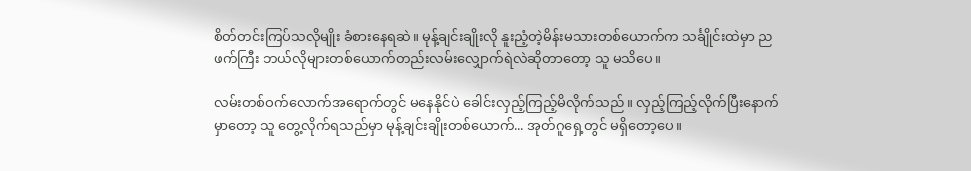စိတ်တင်းကြပ်သလိုမျိုး ခံစားနေရဆဲ။ မုန့်ချင်းချိုးလို နူးညံ့တဲ့မိန်းမသားတစ်ယောက်က သင်္ချိုင်းထဲမှာ ညဖက်ကြီး ဘယ်လိုများတစ်ယောက်တည်းလမ်းလျှောက်ရဲလဲဆိုတာတော့ သူ မသိပေ။

လမ်းတစ်ဝက်လောက်အရောက်တွင် မနေနိုင်ပဲ ခေါင်းလှည့်ကြည့်မိလိုက်သည်။ လှည့်ကြည့်လိုက်ပြီးနောက်မှာတော့ သူ တွေ့လိုက်ရသည်မှာ မုန့်ချင်းချိုးတစ်ယောက်... အုတ်ဂူရှေ့တွင် မရှိတော့‌ပေ။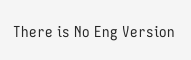There is No Eng Version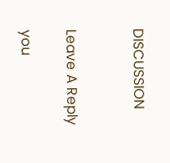DISCUSSION


Leave A Reply

you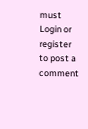must Login or register to post a comment